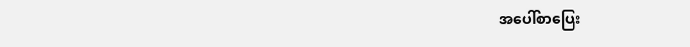အပေါ်စာပြေး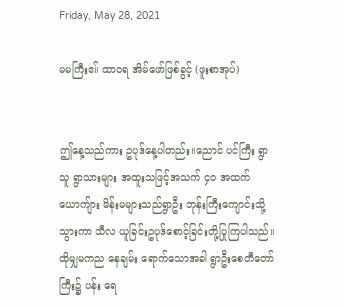Friday, May 28, 2021

မမကြီးဧ။် ထာဝရ အိမ်ဖော်ဖြစ်ခွင့် (ဖူးစာအုပ်)


ဤနေ့သည်ကား ဥပုဒ်နေ့ပါတည်း။ညောင် ပင်ကြီး ရွာသူ ရွာသားများ အထူးသဖြင့်အသက် ၄၀ အထက် ယောကျ်ား မိန်းမများသည်ရွာဦး ဘုန်းကြီးကျောင်းသို့သွားကာ သီလ ယူခြင်းဥပုဒ်စောင့်ခြင်းတို့ပြုကြပါသည်။ထိုမျှမကည နေချမ်း ရောက်သောအခါ ရွာဦးစေတီတော်ကြီး၌ ပန်း ရေ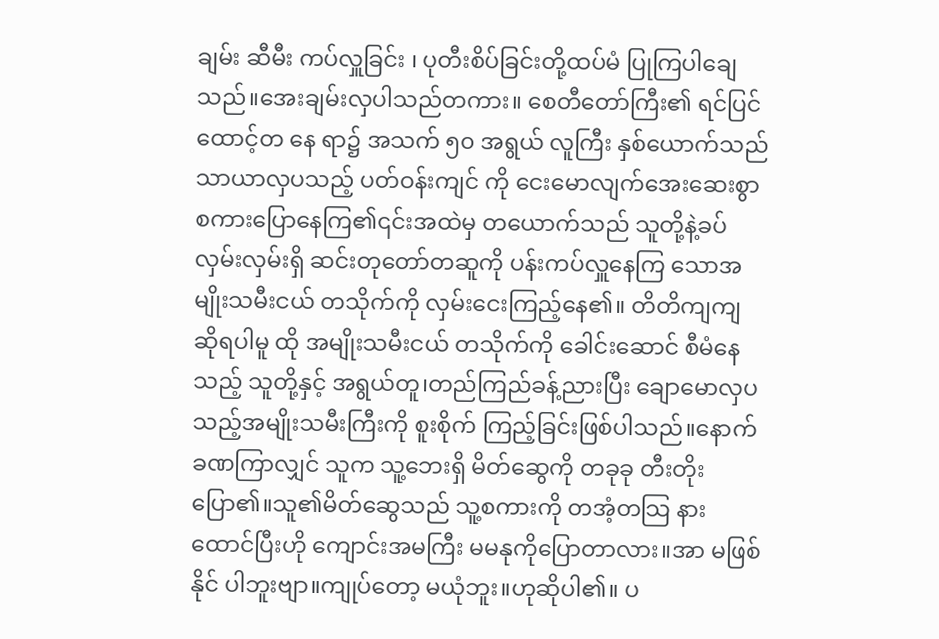ချမ်း ဆီမီး ကပ်လှူခြင်း ၊ ပုတီးစိပ်ခြင်းတို့ထပ်မံ ပြုကြပါချေသည်။အေးချမ်းလှပါသည်တကား။ စေတီတော်ကြီး၏ ရင်ပြင် ထောင့်တ နေ ရာ၌ အသက် ၅၀ အရွယ် လူကြီး နှစ်ယောက်သည်သာယာလှပသည့် ပတ်ဝန်းကျင် ကို ငေးမောလျက်အေးဆေးစွာ စကားပြောနေကြ၏၎င်းအထဲမှ တယောက်သည် သူတို့နဲ့ခပ်လှမ်းလှမ်းရှိ ဆင်းတုတော်တဆူကို ပန်းကပ်လှူနေကြ သောအမျိုးသမီးငယ် တသိုက်ကို လှမ်းငေးကြည့်နေ၏။ တိတိကျကျ ဆိုရပါမူ ထို အမျိုးသမီးငယ် တသိုက်ကို ခေါင်းဆောင် စီမံနေသည့် သူတို့နှင့် အရွယ်တူ၊တည်ကြည်ခန့်ညားပြီး ချောမောလှပသည့်အမျိုးသမီးကြီးကို စူးစိုက် ကြည့်ခြင်းဖြစ်ပါသည်။နောက် ခဏကြာလျှင် သူက သူ့ဘေးရှိ မိတ်ဆွေကို တခုခု တီးတိုးပြော၏။သူ၏မိတ်ဆွေသည် သူ့စကားကို တအံ့တသြ နားထောင်ပြီးဟို ကျောင်းအမကြီး မမနုကိုပြောတာလား။အာ မဖြစ်နိုင် ပါဘူးဗျာ။ကျုပ်တော့ မယုံဘူး။ဟုဆိုပါ၏။ ပ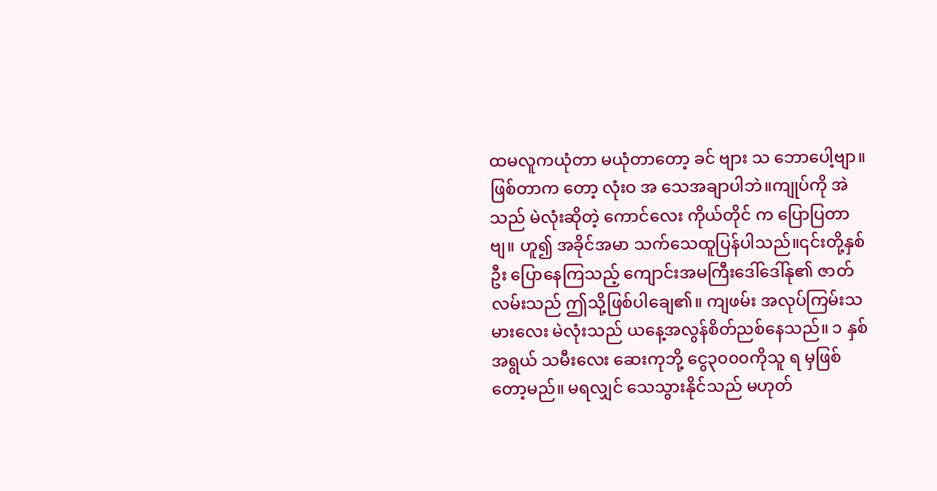ထမလူကယုံတာ မယုံတာတော့ ခင် ဗျား သ ဘောပေါ့ဗျာ။ဖြစ်တာက တော့ လုံးဝ အ သေအချာပါဘဲ။ကျုပ်ကို အဲသည် မဲလုံးဆိုတဲ့ ကောင်လေး ကိုယ်တိုင် က ပြောပြတာဗျ။ ဟူ၍ အခိုင်အမာ သက်သေထူပြန်ပါသည်။၎င်းတို့နှစ်ဦး ပြောနေကြသည့် ကျောင်းအမကြီးဒေါ်ဒေါ်နု၏ ဇာတ်လမ်းသည် ဤသို့ဖြစ်ပါချေ၏။ ကျဖမ်း အလုပ်ကြမ်းသမားလေး မဲလုံးသည် ယနေ့အလွန်စိတ်ညစ်နေသည်။ ၁ နှစ်အရွယ် သမီးလေး ဆေးကုဘို့ ငွေ၃၀၀၀ကိုသူ ရ မှဖြစ်တော့မည်။ မရလျှင် သေသွားနိုင်သည် မဟုတ်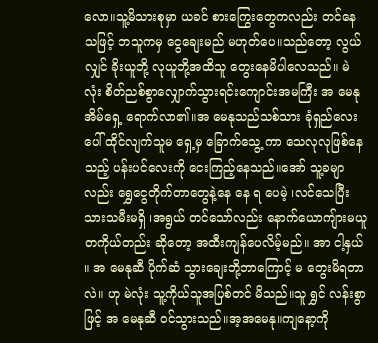လော။သူ့မိသားစုမှာ ယခင် စားကြွေးတွေကလည်း တင်နေသဖြင့် ဘသူကမှ ငွေချေးမည် မဟုတ်ပေ။သည်တော့ လွယ်လျှင် ခိုးယူဘို့ လုယူဘို့အထိသူ တွေးနေမိပါလေသည်။ မဲလုံး စိတ်ညစ်စွာလျှောက်သွားရင်းကျောင်းအမကြီး အ မေနု အိမ်ရှေ့ ရောက်လာ၏။အ မေနုသည်သစ်သား ခုံရှည်လေးပေါ် ထိုင်လျက်သူမ ရှေ့မှ ခြောက်သွေ့ ကာ သေလုလုဖြစ်နေသည့် ပန်းပင်လေးကို ငေးကြည့်နေသည်။အော် သူ့ခမျာလည်း ရွှေငွေတိုက်တာတွေနဲ့နေ နေ ရ ပေမဲ့ ၊လင်သေပြီး သားသမီးမရှိ ၊အရွယ် တင်သော်လည်း နောက်ယောကျ်ားမယူ တကိုယ်တည်း ဆိုတော့ အထီးကျန်ပေလိမ့်မည်။ အာ ငါ့နှယ် ။ အ မေနုဆီ ပိုက်ဆံ သွားချေးဘို့ဘာကြောင့် မ တွေးမိရတာလဲ။ ဟု မဲလုံး သူ့ကိုယ်သူအပြစ်တင် မိသည်။သူ ရွှင် လန်းစွာဖြင့် အ မေနုဆီ ဝင်သွားသည်။အ့အမေနု။ကျနော့ကို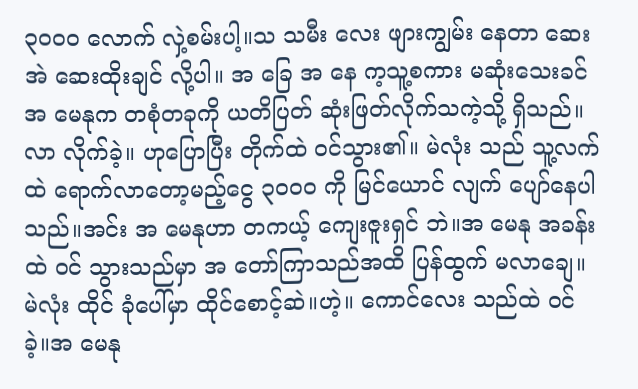၃၀၀၀ လောက် လှဲ့စမ်းပါ့။သ သမီး လေး ဖျားကျွမ်း နေတာ ဆေးအဲ ဆေးထိုးချင် လို့ပါ။ အ ခြေ အ နေ က့သူ့စကား မဆုံးသေးခင်အ မေနုက တစုံတခုကို ယတိပြတ် ဆုံးဖြတ်လိုက်သကဲ့သို့ ရှိသည်။လာ လိုက်ခဲ့။ ဟုပြောပြီး တိုက်ထဲ ဝင်သွား၏။ မဲလုံး သည် သူ့လက်ထဲ ရောက်လာတော့မည့်ငွေ ၃၀၀၀ ကို မြင်ယောင် လျက် ပျော်နေပါသည်။အင်း အ မေနုဟာ တကယ့် ကျေးဇူးရှင် ဘဲ။အ မေနု အခန်းထဲ ဝင် သွားသည်မှာ အ တော်ကြာသည်အထိ ပြန်ထွက် မလာချေ။ မဲလုံး ထိုင် ခုံပေါ်မှာ ထိုင်စောင့်ဆဲ။ဟဲ့။ ကောင်လေး သည်ထဲ ဝင် ခဲ့။အ မေနု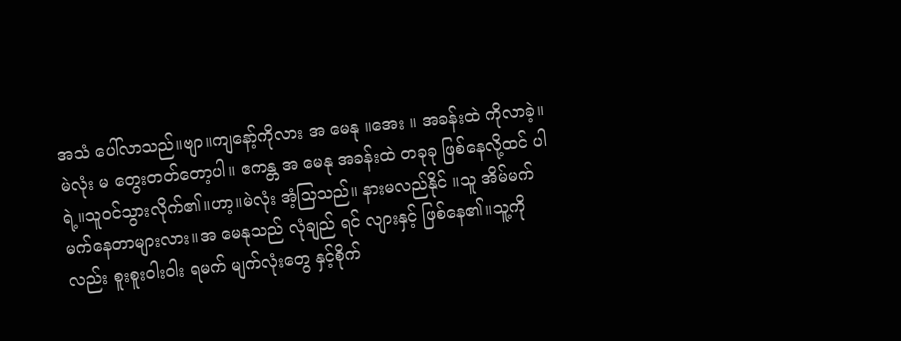အသံ ပေါ်လာသည်။ဗျာ။ကျနော့်ကိုလား အ မေနု ။အေး ။ အခန်းထဲ ကိုလာခဲ့။မဲလုံး မ တွေးတတ်တော့ပါ။ ဧကန္တ အ မေနု အခန်းထဲ တခုခု ဖြစ်နေလို့ထင် ပါရဲ့။သူဝင်သွားလိုက်၏။ဟာ့။မဲလုံး အံ့သြသည်။ နားမလည်နိုင် ။သူ အိမ်မက် မက်နေတာများလား။အ မေနုသည် လုံချည် ရင် လျားနှင့် ဖြစ်နေ၏။သူ့ကိုလည်း စူးစူးဝါးဝါး ရမက် မျက်လုံးတွေ နှင့်စိုက်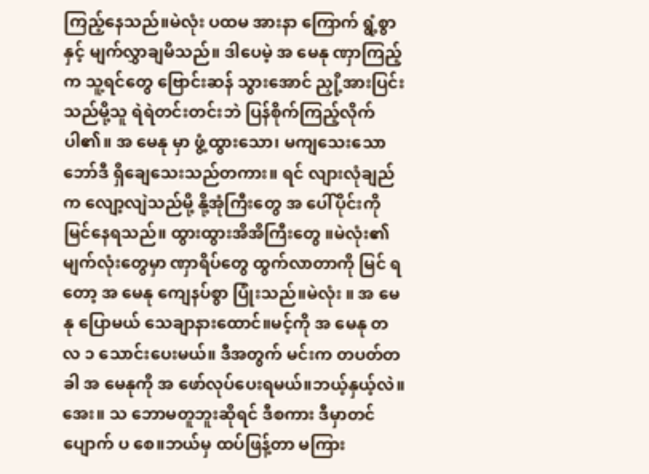ကြည့်နေသည်။မဲလုံး ပထမ အားနာ ကြောက် ရွံ့စွာ နှင့် မျက်လွှာချမိသည်။ ဒါပေမဲ့ အ မေနု ဏှာကြည့်က သူ့ရင်တွေ ဗြောင်းဆန် သွားအောင် ညှို့အားပြင်းသည်မို့သူ ရဲရဲတင်းတင်းဘဲ ပြန်စိုက်ကြည့်လိုက်ပါ၏။ အ မေနု မှာ ဖွံ့ထွားသော၊ မကျသေးသောဘော်ဒီ ရှိချေသေးသည်တကား။ ရင် လျားလုံချည်က လျော့လျဲသည်မို့ နို့အုံကြီးတွေ အ ပေါ်ပိုင်းကိုမြင်နေရသည်။ ထွားထွားအိအိကြီးတွေ ။မဲလုံး၏ မျက်လုံးတွေမှာ ဏှာရိပ်တွေ ထွက်လာတာကို မြင် ရ တော့ အ မေနု ကျေနပ်စွာ ပြုံးသည်။မဲလုံး ။ အ မေနု ပြောမယ် သေချာနားထောင်။မင့်ကို အ မေနု တလ ၁ သောင်းပေးမယ်။ ဒီအတွက် မင်းက တပတ်တခါ အ မေနုကို အ ဖော်လုပ်ပေးရမယ်။ဘယ့်နှယ့်လဲ။အေး။ သ ဘောမတူဘူးဆိုရင် ဒီစကား ဒီမှာတင်ပျောက် ပ စေ။ဘယ်မှ ထပ်ဖြန့်တာ မကြား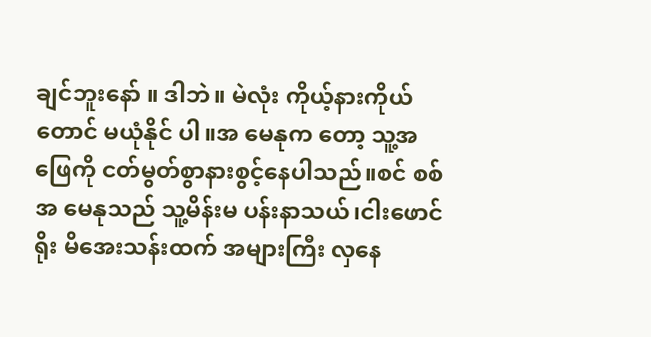ချင်ဘူးနော် ။ ဒါဘဲ။ မဲလုံး ကိုယ့်နားကိုယ်တောင် မယုံနိုင် ပါ။အ မေနုက တော့ သူ့အ ဖြေကို ငတ်မွတ်စွာနားစွင့်နေပါသည်။စင် စစ် အ မေနုသည် သူ့မိန်းမ ပန်းနာသယ်၊ငါးဖောင် ရိုး မိအေးသန်းထက် အများကြီး လှနေ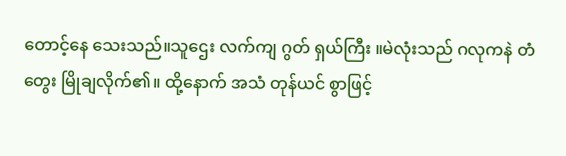တောင့်နေ သေးသည်။သူဌေး လက်ကျ ဂွတ် ရှယ်ကြီး ။မဲလုံးသည် ဂလုကနဲ တံတွေး မြိုချလိုက်၏။ ထို့နောက် အသံ တုန်ယင် စွာဖြင့်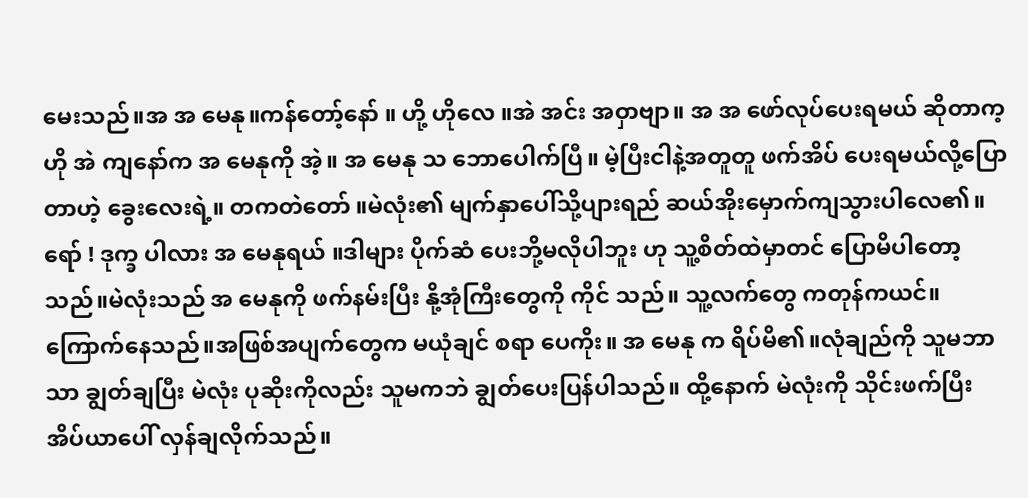မေးသည်။အ အ မေနု။ကန်တော့်နော် ။ ဟို့ ဟိုလေ ။အဲ အင်း အဝှာဗျာ။ အ အ ဖော်လုပ်ပေးရမယ် ဆိုတာက့ ဟို အဲ ကျနော်က အ မေနုကို အဲ့။ အ မေနု သ ဘောပေါက်ပြီ။ မဲ့ပြီးငါနဲ့အတူတူ ဖက်အိပ် ပေးရမယ်လို့ပြောတာဟဲ့ ခွေးလေးရဲ့။ တကတဲတော် ။မဲလုံး၏ မျက်နှာပေါ်သို့ပျားရည် ဆယ်အိုးမှောက်ကျသွားပါလေ၏။ရော် ! ဒုက္ခ ပါလား အ မေနုရယ် ။ဒါများ ပိုက်ဆံ ပေးဘို့မလိုပါဘူး ဟု သူ့စိတ်ထဲမှာတင် ပြောမိပါတော့သည်။မဲလုံးသည် အ မေနုကို ဖက်နမ်းပြီး နို့အုံကြီးတွေကို ကိုင် သည်။ သူ့လက်တွေ ကတုန်ကယင်။ ကြောက်နေသည်။အဖြစ်အပျက်တွေက မယုံချင် စရာ ပေကိုး။ အ မေနု က ရိပ်မိ၏။လုံချည်ကို သူမဘာသာ ချွတ်ချပြီး မဲလုံး ပုဆိုးကိုလည်း သူမကဘဲ ချွတ်ပေးပြန်ပါသည်။ ထို့နောက် မဲလုံးကို သိုင်းဖက်ပြီး အိပ်ယာပေါ် လှန်ချလိုက်သည်။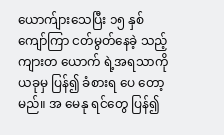ယောက်ျားသေပြီး ၁၅ နှစ်ကျော်ကြာ ငတ်မွတ်နေခဲ့ သည့် ကျားတ ယောက် ရဲ့အရသာကို ယခုမှ ပြန်၍ ခံစားရ ပေ တော့မည်။ အ မေနု ရင်တွေ ပြန်၍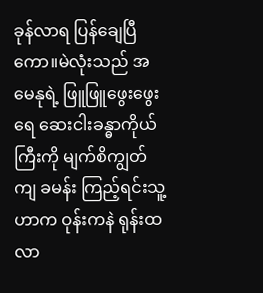ခုန်လာရ ပြန်ချေပြီကော။မဲလုံးသည် အ မေနုရဲ့ ဖြူဖြူဖွေးဖွေး ရေ ဆေးငါးခန္ဓာကိုယ်ကြီးကို မျက်စိကျွတ်ကျ ခမန်း ကြည့်ရင်းသူ့ဟာက ဝုန်းကနဲ ရုန်းထလာ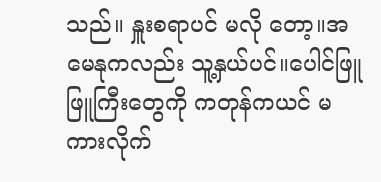သည်။ နှူးစရာပင် မလို တော့။အ မေနုကလည်း သူ့နှယ်ပင်။ပေါင်ဖြူဖြူကြီးတွေကို ကတုန်ကယင် မ ကားလိုက်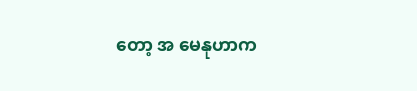တော့ အ မေနုဟာက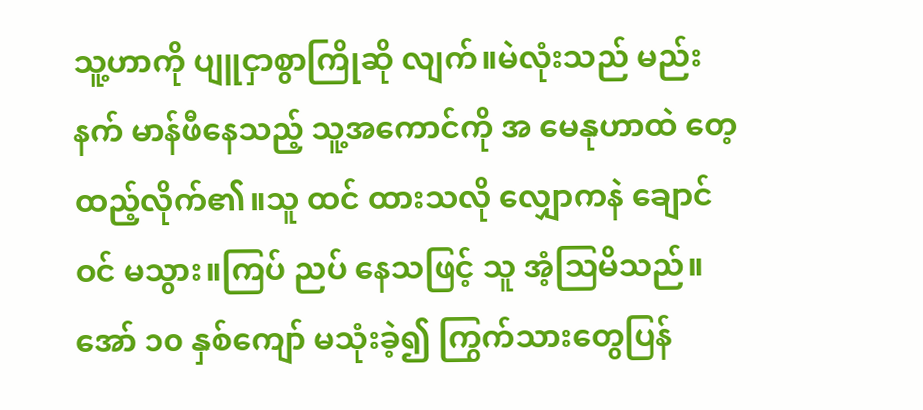သူ့ဟာကို ပျူငှာစွာကြိုဆို လျက်။မဲလုံးသည် မည်းနက် မာန်ဖီနေသည့် သူ့အကောင်ကို အ မေနုဟာထဲ တေ့ ထည့်လိုက်၏။သူ ထင် ထားသလို လျှောကနဲ ချောင် ဝင် မသွား။ကြပ် ညပ် နေသဖြင့် သူ အံ့သြမိသည်။အော် ၁၀ နှစ်ကျော် မသုံးခဲ့၍ ကြွက်သားတွေပြန်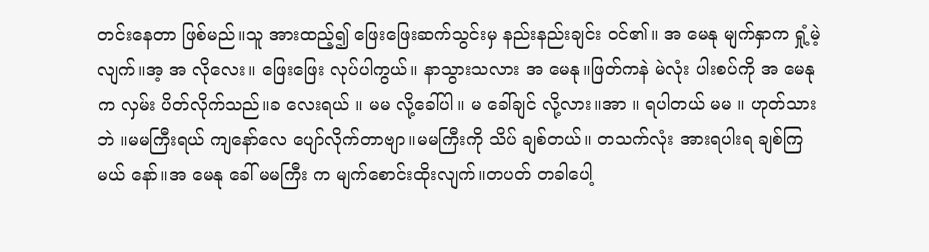တင်းနေတာ ဖြစ်မည်။သူ အားထည့်၍ ဖြေးဖြေးဆက်သွင်းမှ နည်းနည်းချင်း ဝင်၏။ အ မေနု မျက်နှာက ရှုံ့မဲ့လျက်။အ့ အ လိုလေး။ ဖြေးဖြေး လုပ်ပါကွယ်။ နာသွားသလား အ မေနု။ဖြတ်ကနဲ မဲလုံး ပါးစပ်ကို အ မေနုက လှမ်း ပိတ်လိုက်သည်။ခ လေးရယ် ။ မမ လို့ခေါ်ပါ။ မ ခေါ်ချင် လို့လား။အာ ။ ရပါတယ် မမ ။ ဟုတ်သားဘဲ ။မမကြီးရယ် ကျနော်လေ ပျော်လိုက်တာဗျာ။မမကြီးကို သိပ် ချစ်တယ်။ တသက်လုံး အားရပါးရ ချစ်ကြမယ် နော်။အ မေနု ခေါ် မမကြီး က မျက်စောင်းထိုးလျက်။တပတ် တခါပေါ့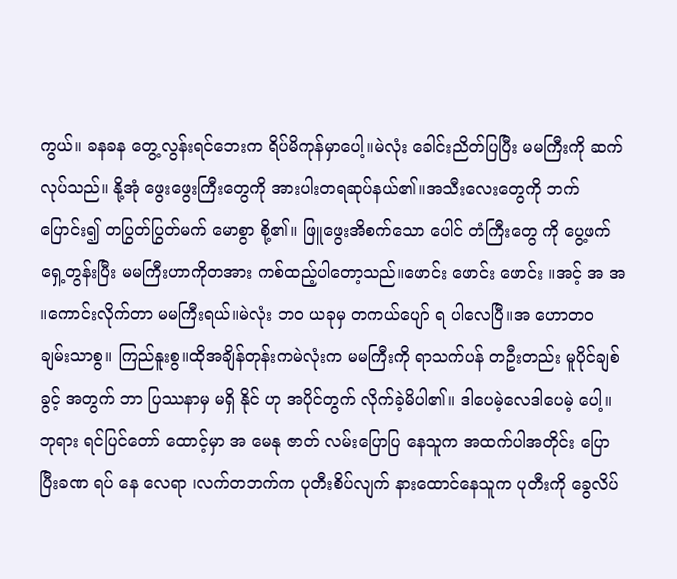ကွယ်။ ခနခန တွေ့လွန်းရင်ဘေးက ရိပ်မိကုန်မှာပေါ့။မဲလုံး ခေါင်းညိတ်ပြပြီး မမကြီးကို ဆက်လုပ်သည်။ နို့အုံ ဖွေးဖွေးကြီးတွေကို အားပါးတရဆုပ်နယ်၏။အသီးလေးတွေကို ဘက်ပြောင်း၍ တပြွတ်ပြွတ်မက် မောစွာ စို့၏။ ဖြူဖွေးအိစက်သော ပေါင် တံကြီးတွေ ကို ပွေ့ဖက် ရှေ့တွန်းပြီး မမကြီးဟာကိုတအား ကစ်ထည့်ပါတော့သည်။ဖောင်း ဖောင်း ဖောင်း ။အင့် အ အ ။ကောင်းလိုက်တာ မမကြီးရယ်။မဲလုံး ဘဝ ယခုမှ တကယ်ပျော် ရ ပါလေပြီ။အ ဟောတဝ ချမ်းသာစွ။ ကြည်နူးစွ။ထိုအချိန်တုန်းကမဲလုံးက မမကြီးကို ရာသက်ပန် တဦးတည်း မူပိုင်ချစ်ခွင့် အတွက် ဘာ ပြဿနာမှ မရှိ နိုင် ဟု အပိုင်တွက် လိုက်ခဲ့မိပါ၏။ ဒါပေမဲ့လေဒါပေမဲ့ ပေါ့။ဘုရား ရင်ပြင်တော် ထောင့်မှာ အ မေနု ဇာတ် လမ်းပြောပြ နေသူက အထက်ပါအတိုင်း ပြောပြီးခဏ ရပ် နေ လေရာ ၊လက်တဘက်က ပုတီးစိပ်လျက် နားထောင်နေသူက ပုတီးကို ခွေလိပ်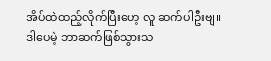အိပ်ထဲထည့်လိုက်ပြီးဟေ့ လူ ဆက်ပါဦးဗျ။ ဒါပေမဲ့ ဘာဆက်ဖြစ်သွားသ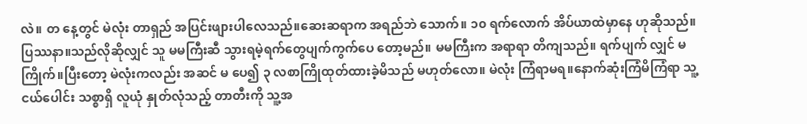လဲ။ တ နေ့တွင် မဲလုံး တာရှည် အပြင်းဖျားပါလေသည်။ဆေးဆရာက အရည်ဘဲ သောက်။ ၁၀ ရက်လောက် အိပ်ယာထဲမှာနေ ဟုဆိုသည်။ပြဿနာ။သည်လိုဆိုလျှင် သူ မမကြီးဆီ သွားရမဲ့ရက်တွေပျက်ကွက်ပေ တော့မည်။ မမကြီးက အရာရာ တိကျသည်။ ရက်ပျက် လျှင် မကြိုက်။ပြီးတော့ မဲလုံးကလည်း အဆင် မ ပေ၍ ၃ လစာကြိုထုတ်ထားခဲ့မိသည် မဟုတ်လော။ မဲလုံး ကြံရာမရ။နောက်ဆုံးကြံမိကြံရာ သူ့ငယ်ပေါင်း သစ္စာရှိ လူယုံ နှုတ်လုံသည့် တာတီးကို သူ့အ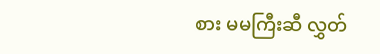စား မမကြီးဆီ လွှတ်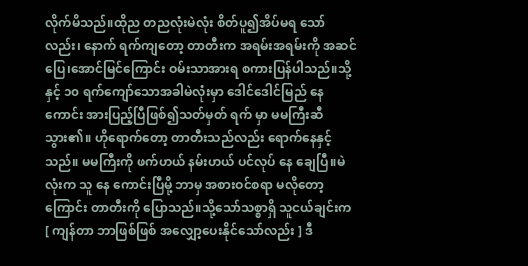လိုက်မိသည်။ထိုည တညလုံးမဲလုံး စိတ်ပူ၍အိပ်မရ သော်လည်း၊ နောက် ရက်ကျတော့ တာတီးက အရမ်းအရမ်းကို အဆင်ပြေ၊အောင်မြင်ကြောင်း ဝမ်းသာအားရ စကားပြန်ပါသည်။သို့နှင့် ၁၀ ရက်ကျော်သောအခါမဲလုံးမှာ ဒေါင်ဒေါင်မြည် နေ ကောင်း အားပြည့်ပြီဖြစ်၍သတ်မှတ် ရက် မှာ မမကြီးဆီ သွား၏။ ဟိုရောက်တော့ တာတီးသည်လည်း ရောက်နေနှင့်သည်။ မမကြီးကို ဖက်ဟယ် နမ်းဟယ် ပင်လုပ် နေ ချေပြီ။မဲလုံးက သူ နေ ကောင်းပြီမို့ ဘာမှ အစားဝင်စရာ မလိုတော့ကြောင်း တာတီးကို ပြောသည်။သို့သော်သစ္စာရှိ သူငယ်ချင်းက[ ကျန်တာ ဘာဖြစ်ဖြစ် အလျှော့ပေးနိုင်သော်လည်း ] ဒီ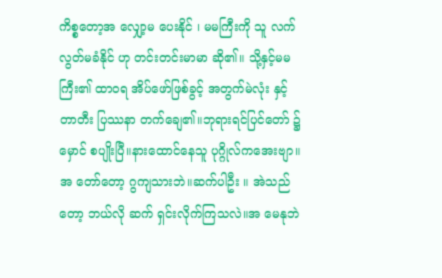ကိစ္စတော့အ လျှော့မ ပေးနိုင် ၊ မမကြီးကို သူ လက်လွတ်မခံနိုင် ဟု တင်းတင်းမာမာ ဆို၏။ သို့နှင့်မမကြီး၏ ထာဝရ အိပ်ဖော်ဖြစ်ခွင့် အတွက်မဲလုံး နှင့် တာတီး ပြဿနာ တက်ချေ၏။ဘုရားရင်ပြင်တော် ၌ မှောင် စပျိုးပြီ။နားထောင်နေသူ ပုဂ္ဂိုလ်ကအေးဗျာ။ အ တော်တော့ ဂွကျသားဘဲ။ဆက်ပါဦး ။ အဲသည်တော့ ဘယ်လို ဆက် ရှင်းလိုက်ကြသလဲ။အ မေနုဘဲ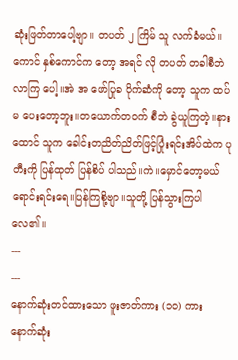ဆုံးဖြတ်တာပေါ့ဗျာ။ တပတ် ၂ ကြိမ် သူ လက်ခံမယ်။ ကောင် နှစ်ကောင်က တော့ အရင် လို တပတ် တခါစီဘဲ လာကြ ပေါ့။အဲ အ ဖော်ပြုခ ပိုက်ဆံကို တော့ သူက ထပ် မ ပေးတော့ဘူး။တယောက်တဝက် စီဘဲ ခွဲယူကြတဲ့။နားထောင် သူက ခေါင်းတညိတ်ညိတ်ဖြင့်ပြုံးရင်းအိပ်ထဲက ပုတီးကို ပြန်ထုတ် ပြန်စိပ် ပါသည်။ကဲ။မှောင်တော့မယ် ရောင်းရင်းရေ။ပြန်ကြစို့ဗျာ။သူတို့ ပြန်သွားကြပါလေ၏။
---
---
နောက်ဆုံးတင်ထားသော ဖူးဇာတ်ကား (၁၀) ကား
နောက်ဆုံး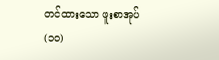တင်ထားသော ဖူးစာအုပ် (၁၀)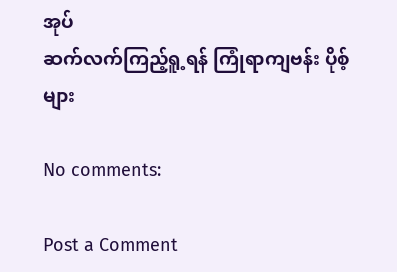အုပ်
ဆက်လက်ကြည့်ရူ့ရန် ကြုံရာကျဗန်း ပိုစ့်များ

No comments:

Post a Comment